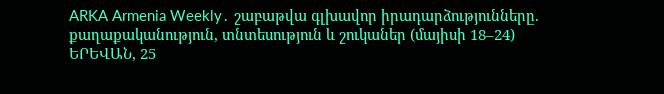ARKA Armenia Weekly․ շաբաթվա գլխավոր իրադարձությունները. քաղաքականություն, տնտեսություն և շուկաներ (մայիսի 18–24)
ԵՐԵՎԱՆ, 25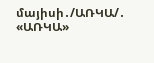մայիսի․/ԱՌԿԱ/․ «ԱՌԿԱ»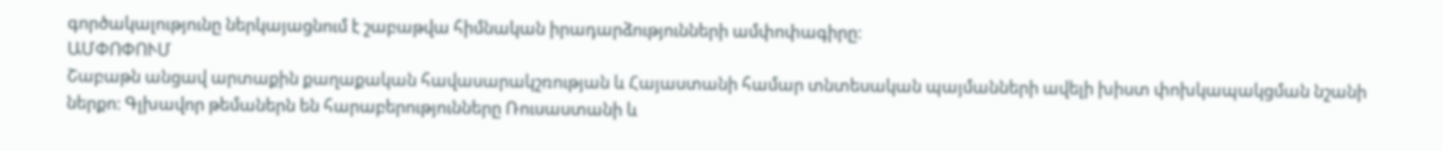գործակալությունը ներկայացնում է շաբաթվա հիմնական իրադարձությունների ամփոփագիրը։
ԱՄՓՈՓՈՒՄ
Շաբաթն անցավ արտաքին քաղաքական հավասարակշռության և Հայաստանի համար տնտեսական պայմանների ավելի խիստ փոխկապակցման նշանի ներքո։ Գլխավոր թեմաներն են հարաբերությունները Ռուսաստանի և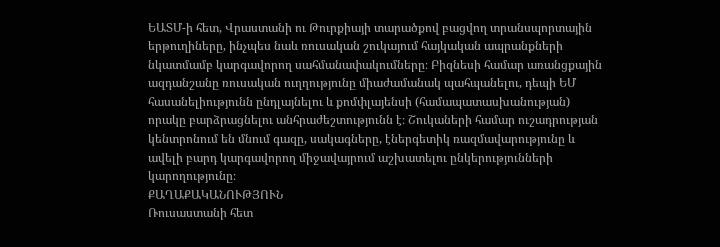ԵԱՏՄ-ի հետ, Վրաստանի ու Թուրքիայի տարածքով բացվող տրանսպորտային երթուղիները, ինչպես նաև ռուսական շուկայում հայկական ապրանքների նկատմամբ կարգավորող սահմանափակումները։ Բիզնեսի համար առանցքային ազդանշանը ռուսական ուղղությունը միաժամանակ պահպանելու, դեպի ԵՄ հասանելիությունն ընդլայնելու և քոմփլայենսի (համապատասխանության) որակը բարձրացնելու անհրաժեշտությունն է։ Շուկաների համար ուշադրության կենտրոնում են մնում գազը, սակագները, էներգետիկ ռազմավարությունը և ավելի բարդ կարգավորող միջավայրում աշխատելու ընկերությունների կարողությունը։
ՔԱՂԱՔԱԿԱՆՈՒԹՅՈՒՆ
Ռուսաստանի հետ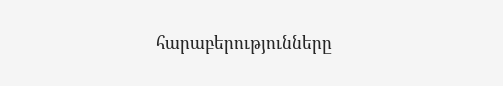հարաբերությունները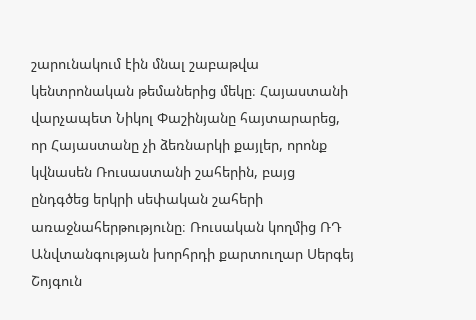շարունակում էին մնալ շաբաթվա կենտրոնական թեմաներից մեկը։ Հայաստանի վարչապետ Նիկոլ Փաշինյանը հայտարարեց, որ Հայաստանը չի ձեռնարկի քայլեր, որոնք կվնասեն Ռուսաստանի շահերին, բայց ընդգծեց երկրի սեփական շահերի առաջնահերթությունը։ Ռուսական կողմից ՌԴ Անվտանգության խորհրդի քարտուղար Սերգեյ Շոյգուն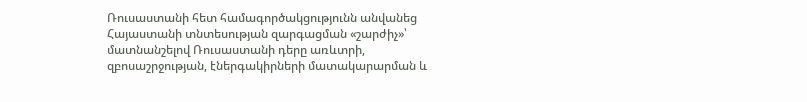Ռուսաստանի հետ համագործակցությունն անվանեց Հայաստանի տնտեսության զարգացման «շարժիչ»՝ մատնանշելով Ռուսաստանի դերը առևտրի, զբոսաշրջության, էներգակիրների մատակարարման և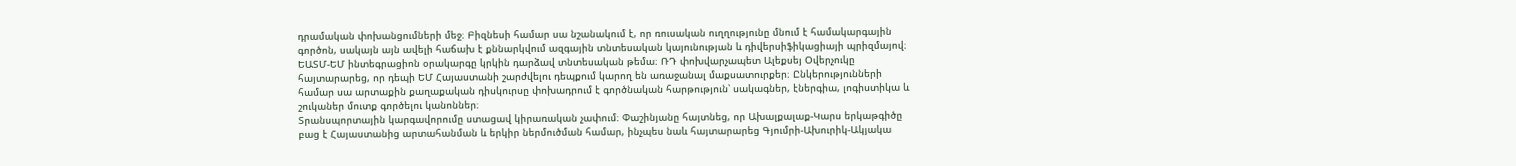դրամական փոխանցումների մեջ։ Բիզնեսի համար սա նշանակում է, որ ռուսական ուղղությունը մնում է համակարգային գործոն, սակայն այն ավելի հաճախ է քննարկվում ազգային տնտեսական կայունության և դիվերսիֆիկացիայի պրիզմայով։
ԵԱՏՄ-ԵՄ ինտեգրացիոն օրակարգը կրկին դարձավ տնտեսական թեմա։ ՌԴ փոխվարչապետ Ալեքսեյ Օվերչուկը հայտարարեց, որ դեպի ԵՄ Հայաստանի շարժվելու դեպքում կարող են առաջանալ մաքսատուրքեր։ Ընկերությունների համար սա արտաքին քաղաքական դիսկուրսը փոխադրում է գործնական հարթություն՝ սակագներ, էներգիա, լոգիստիկա և շուկաներ մուտք գործելու կանոններ։
Տրանսպորտային կարգավորումը ստացավ կիրառական չափում։ Փաշինյանը հայտնեց, որ Ախալքալաք-Կարս երկաթգիծը բաց է Հայաստանից արտահանման և երկիր ներմուծման համար, ինչպես նաև հայտարարեց Գյումրի-Ախուրիկ-Ակյակա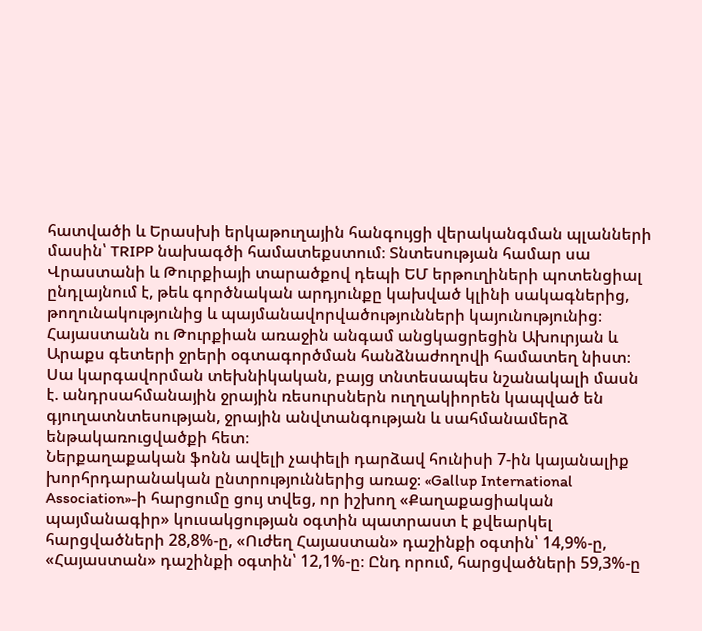հատվածի և Երասխի երկաթուղային հանգույցի վերականգման պլանների մասին՝ TRIPP նախագծի համատեքստում։ Տնտեսության համար սա Վրաստանի և Թուրքիայի տարածքով դեպի ԵՄ երթուղիների պոտենցիալ ընդլայնում է, թեև գործնական արդյունքը կախված կլինի սակագներից, թողունակությունից և պայմանավորվածությունների կայունությունից։
Հայաստանն ու Թուրքիան առաջին անգամ անցկացրեցին Ախուրյան և Արաքս գետերի ջրերի օգտագործման հանձնաժողովի համատեղ նիստ։ Սա կարգավորման տեխնիկական, բայց տնտեսապես նշանակալի մասն է. անդրսահմանային ջրային ռեսուրսներն ուղղակիորեն կապված են գյուղատնտեսության, ջրային անվտանգության և սահմանամերձ ենթակառուցվածքի հետ։
Ներքաղաքական ֆոնն ավելի չափելի դարձավ հունիսի 7-ին կայանալիք խորհրդարանական ընտրություններից առաջ։ «Gallup International Association»-ի հարցումը ցույ տվեց, որ իշխող «Քաղաքացիական պայմանագիր» կուսակցության օգտին պատրաստ է քվեարկել հարցվածների 28,8%-ը, «Ուժեղ Հայաստան» դաշինքի օգտին՝ 14,9%-ը, «Հայաստան» դաշինքի օգտին՝ 12,1%-ը։ Ընդ որում, հարցվածների 59,3%-ը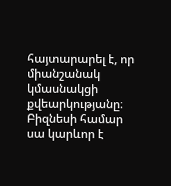հայտարարել է, որ միանշանակ կմասնակցի քվեարկությանը։ Բիզնեսի համար սա կարևոր է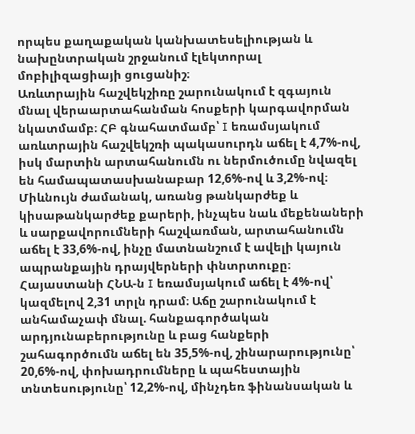որպես քաղաքական կանխատեսելիության և նախընտրական շրջանում էլեկտորալ մոբիլիզացիայի ցուցանիշ։
Առևտրային հաշվեկշիռը շարունակում է զգայուն մնալ վերաարտահանման հոսքերի կարգավորման նկատմամբ։ ՀԲ գնահատմամբ՝ I եռամսյակում առևտրային հաշվեկշռի պակասուրդն աճել է 4,7%-ով, իսկ մարտին արտահանումն ու ներմուծումը նվազել են համապատասխանաբար 12,6%-ով և 3,2%-ով։ Միևնույն ժամանակ, առանց թանկարժեք և կիսաթանկարժեք քարերի, ինչպես նաև մեքենաների և սարքավորումների հաշվառման, արտահանումն աճել է 33,6%-ով, ինչը մատնանշում է ավելի կայուն ապրանքային դրայվերների փնտրտուքը։
Հայաստանի ՀՆԱ-ն I եռամսյակում աճել է 4%-ով՝ կազմելով 2,31 տրլն դրամ։ Աճը շարունակում է անհամաչափ մնալ. հանքագործական արդյունաբերությունը և բաց հանքերի շահագործումն աճել են 35,5%-ով, շինարարությունը՝ 20,6%-ով, փոխադրումները և պահեստային տնտեսությունը՝ 12,2%-ով, մինչդեռ ֆինանսական և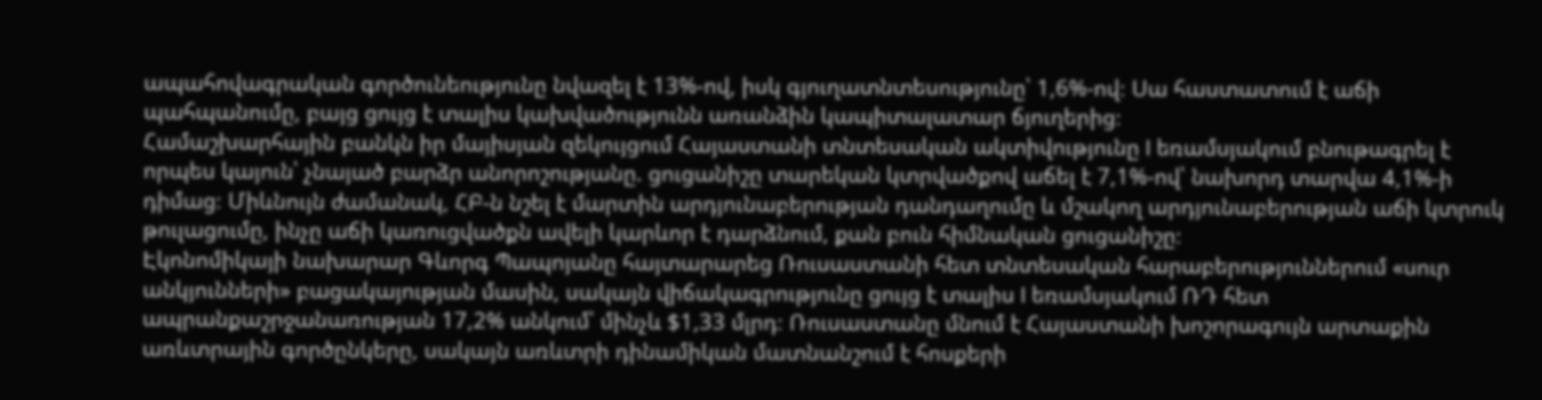ապահովագրական գործունեությունը նվազել է 13%-ով, իսկ գյուղատնտեսությունը՝ 1,6%-ով։ Սա հաստատում է աճի պահպանումը, բայց ցույց է տալիս կախվածությունն առանձին կապիտալատար ճյուղերից։
Համաշխարհային բանկն իր մայիսյան զեկույցում Հայաստանի տնտեսական ակտիվությունը I եռամսյակում բնութագրել է որպես կայուն՝ չնայած բարձր անորոշությանը. ցուցանիշը տարեկան կտրվածքով աճել է 7,1%-ով՝ նախորդ տարվա 4,1%-ի դիմաց։ Միևնույն ժամանակ, ՀԲ-ն նշել է մարտին արդյունաբերության դանդաղումը և մշակող արդյունաբերության աճի կտրուկ թուլացումը, ինչը աճի կառուցվածքն ավելի կարևոր է դարձնում, քան բուն հիմնական ցուցանիշը։
Էկոնոմիկայի նախարար Գևորգ Պապոյանը հայտարարեց Ռուսաստանի հետ տնտեսական հարաբերություններում «սուր անկյունների» բացակայության մասին, սակայն վիճակագրությունը ցույց է տալիս I եռամսյակում ՌԴ հետ ապրանքաշրջանառության 17,2% անկում՝ մինչև $1,33 մլրդ։ Ռուսաստանը մնում է Հայաստանի խոշորագույն արտաքին առևտրային գործընկերը, սակայն առևտրի դինամիկան մատնանշում է հոսքերի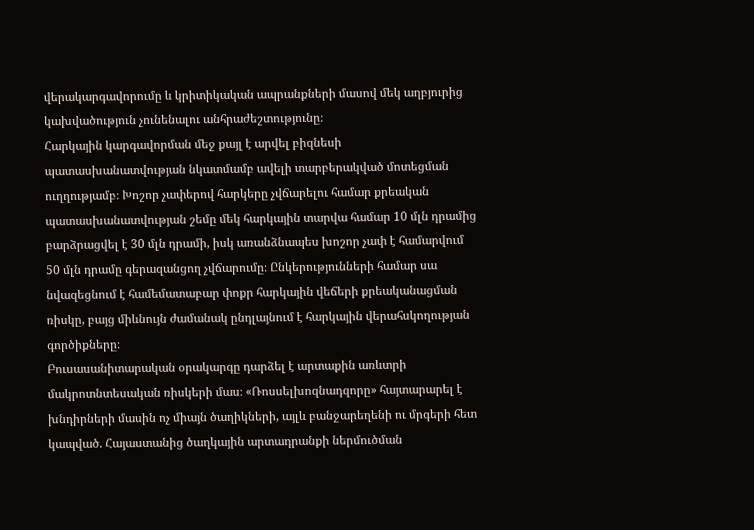վերակարգավորումը և կրիտիկական ապրանքների մասով մեկ աղբյուրից կախվածություն չունենալու անհրաժեշտությունը։
Հարկային կարգավորման մեջ քայլ է արվել բիզնեսի պատասխանատվության նկատմամբ ավելի տարբերակված մոտեցման ուղղությամբ։ Խոշոր չափերով հարկերը չվճարելու համար քրեական պատասխանատվության շեմը մեկ հարկային տարվա համար 10 մլն դրամից բարձրացվել է 30 մլն դրամի, իսկ առանձնապես խոշոր չափ է համարվում 50 մլն դրամը գերազանցող չվճարումը։ Ընկերությունների համար սա նվազեցնում է համեմատաբար փոքր հարկային վեճերի քրեականացման ռիսկը, բայց միևնույն ժամանակ ընդլայնում է հարկային վերահսկողության գործիքները։
Բուսասանիտարական օրակարգը դարձել է արտաքին առևտրի մակրոտնտեսական ռիսկերի մաս։ «Ռոսսելխոզնադզորը» հայտարարել է խնդիրների մասին ոչ միայն ծաղիկների, այլև բանջարեղենի ու մրգերի հետ կապված. Հայաստանից ծաղկային արտադրանքի ներմուծման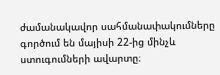ժամանակավոր սահմանափակումները գործում են մայիսի 22-ից մինչև ստուգումների ավարտը։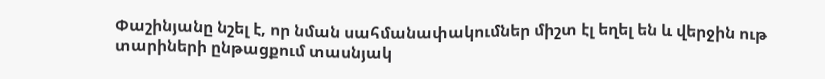Փաշինյանը նշել է, որ նման սահմանափակումներ միշտ էլ եղել են և վերջին ութ տարիների ընթացքում տասնյակ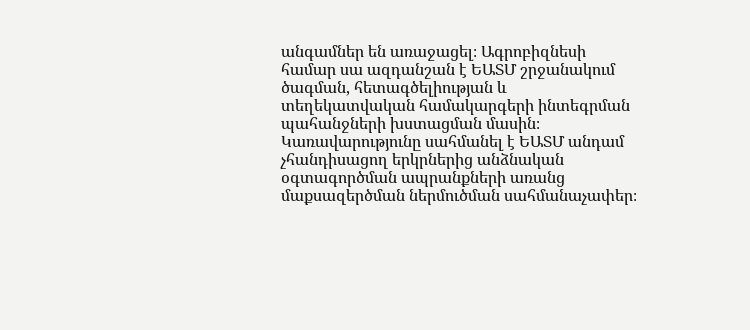անգամներ են առաջացել։ Ագրոբիզնեսի համար սա ազդանշան է ԵԱՏՄ շրջանակում ծագման, հետագծելիության և տեղեկատվական համակարգերի ինտեգրման պահանջների խստացման մասին։
Կառավարությունը սահմանել է ԵԱՏՄ անդամ չհանդիսացող երկրներից անձնական օգտագործման ապրանքների առանց մաքսազերծման ներմուծման սահմանաչափեր։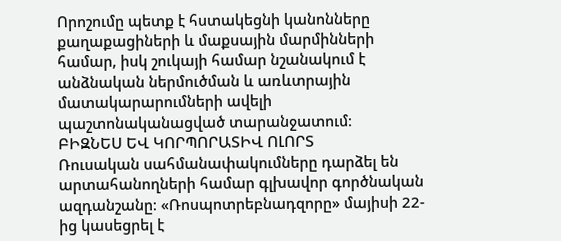Որոշումը պետք է հստակեցնի կանոնները քաղաքացիների և մաքսային մարմինների համար, իսկ շուկայի համար նշանակում է անձնական ներմուծման և առևտրային մատակարարումների ավելի պաշտոնականացված տարանջատում։
ԲԻԶՆԵՍ ԵՎ ԿՈՐՊՈՐԱՏԻՎ ՈԼՈՐՏ
Ռուսական սահմանափակումները դարձել են արտահանողների համար գլխավոր գործնական ազդանշանը։ «Ռոսպոտրեբնադզորը» մայիսի 22-ից կասեցրել է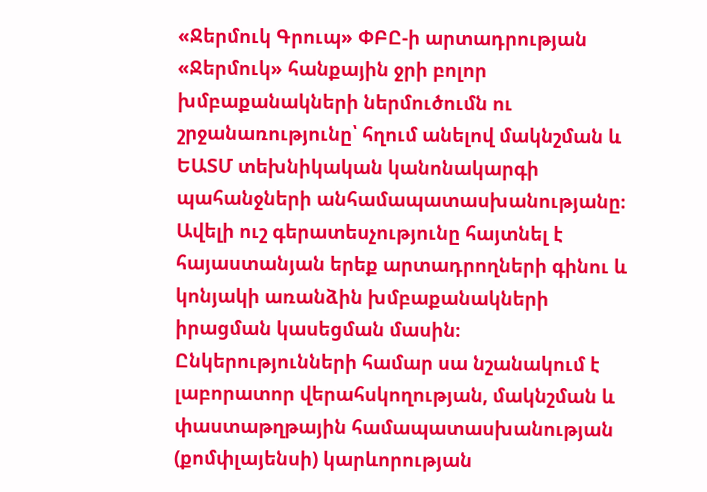«Ջերմուկ Գրուպ» ՓԲԸ-ի արտադրության «Ջերմուկ» հանքային ջրի բոլոր խմբաքանակների ներմուծումն ու շրջանառությունը՝ հղում անելով մակնշման և ԵԱՏՄ տեխնիկական կանոնակարգի պահանջների անհամապատասխանությանը։ Ավելի ուշ գերատեսչությունը հայտնել է հայաստանյան երեք արտադրողների գինու և կոնյակի առանձին խմբաքանակների իրացման կասեցման մասին։ Ընկերությունների համար սա նշանակում է լաբորատոր վերահսկողության, մակնշման և փաստաթղթային համապատասխանության (քոմփլայենսի) կարևորության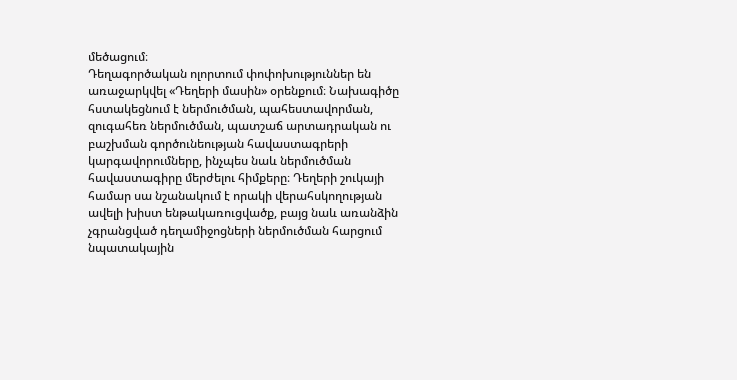մեծացում։
Դեղագործական ոլորտում փոփոխություններ են առաջարկվել «Դեղերի մասին» օրենքում։ Նախագիծը հստակեցնում է ներմուծման, պահեստավորման, զուգահեռ ներմուծման, պատշաճ արտադրական ու բաշխման գործունեության հավաստագրերի կարգավորումները, ինչպես նաև ներմուծման հավաստագիրը մերժելու հիմքերը։ Դեղերի շուկայի համար սա նշանակում է որակի վերահսկողության ավելի խիստ ենթակառուցվածք, բայց նաև առանձին չգրանցված դեղամիջոցների ներմուծման հարցում նպատակային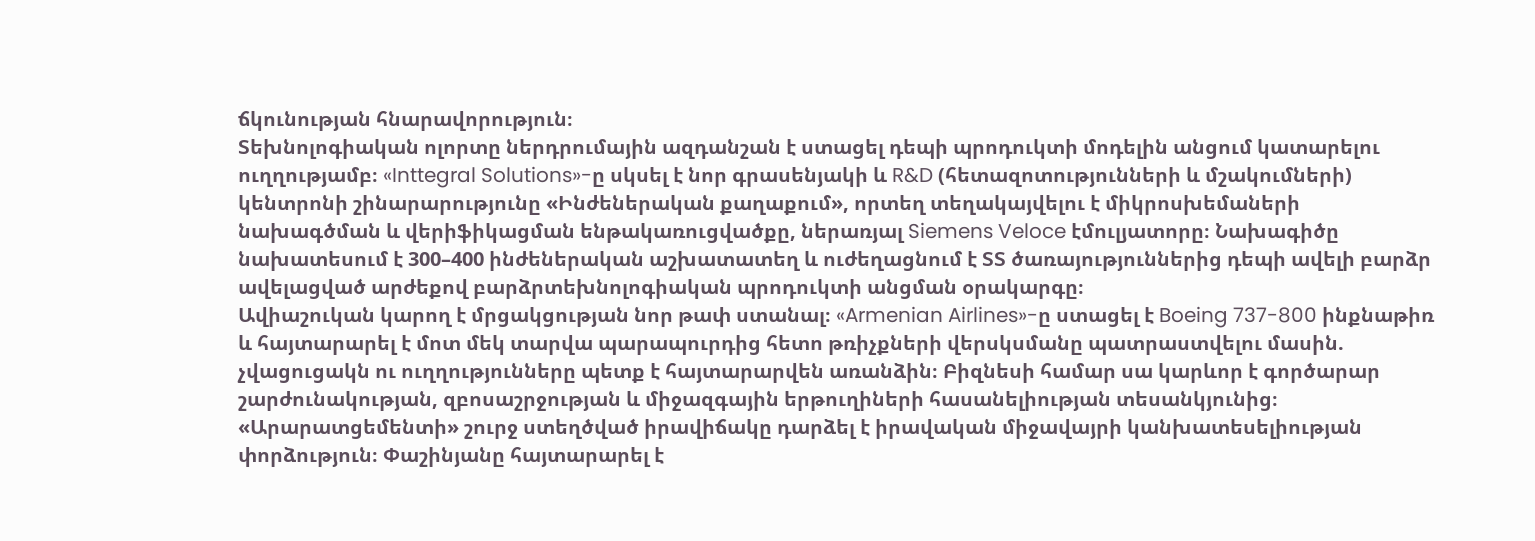ճկունության հնարավորություն։
Տեխնոլոգիական ոլորտը ներդրումային ազդանշան է ստացել դեպի պրոդուկտի մոդելին անցում կատարելու ուղղությամբ։ «Inttegral Solutions»-ը սկսել է նոր գրասենյակի և R&D (հետազոտությունների և մշակումների) կենտրոնի շինարարությունը «Ինժեներական քաղաքում», որտեղ տեղակայվելու է միկրոսխեմաների նախագծման և վերիֆիկացման ենթակառուցվածքը, ներառյալ Siemens Veloce էմուլյատորը։ Նախագիծը նախատեսում է 300–400 ինժեներական աշխատատեղ և ուժեղացնում է ՏՏ ծառայություններից դեպի ավելի բարձր ավելացված արժեքով բարձրտեխնոլոգիական պրոդուկտի անցման օրակարգը։
Ավիաշուկան կարող է մրցակցության նոր թափ ստանալ։ «Armenian Airlines»-ը ստացել է Boeing 737-800 ինքնաթիռ և հայտարարել է մոտ մեկ տարվա պարապուրդից հետո թռիչքների վերսկսմանը պատրաստվելու մասին. չվացուցակն ու ուղղությունները պետք է հայտարարվեն առանձին։ Բիզնեսի համար սա կարևոր է գործարար շարժունակության, զբոսաշրջության և միջազգային երթուղիների հասանելիության տեսանկյունից։
«Արարատցեմենտի» շուրջ ստեղծված իրավիճակը դարձել է իրավական միջավայրի կանխատեսելիության փորձություն։ Փաշինյանը հայտարարել է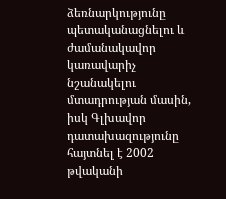ձեռնարկությունը պետականացնելու և ժամանակավոր կառավարիչ նշանակելու մտադրության մասին, իսկ Գլխավոր դատախազությունը հայտնել է 2002 թվականի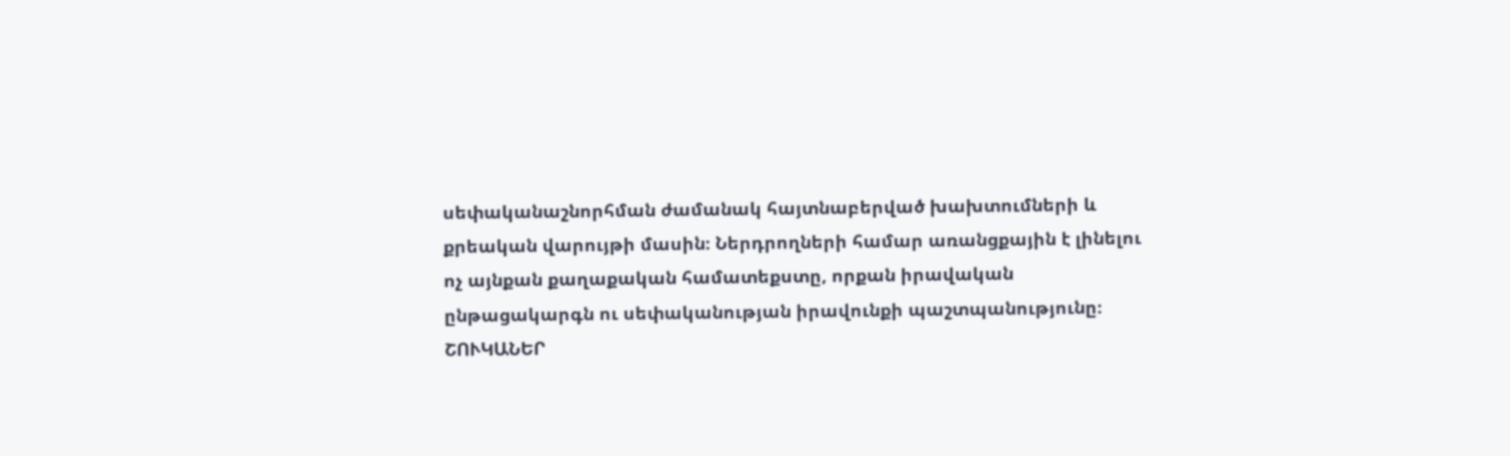սեփականաշնորհման ժամանակ հայտնաբերված խախտումների և քրեական վարույթի մասին։ Ներդրողների համար առանցքային է լինելու ոչ այնքան քաղաքական համատեքստը, որքան իրավական ընթացակարգն ու սեփականության իրավունքի պաշտպանությունը։
ՇՈՒԿԱՆԵՐ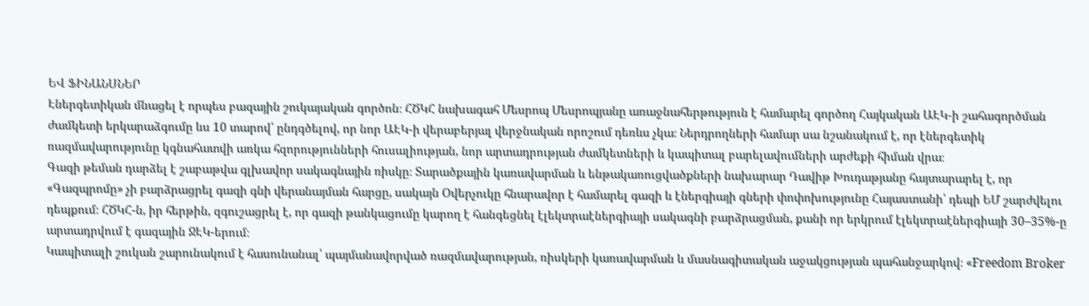ԵՎ ՖԻՆԱՆՍՆԵՐ
Էներգետիկան մնացել է որպես բազային շուկայական գործոն։ ՀԾԿՀ նախագահ Մեսրոպ Մեսրոպյանը առաջնահերթություն է համարել գործող Հայկական ԱԷԿ-ի շահագործման ժամկետի երկարաձգումը ևս 10 տարով՝ ընդգծելով, որ նոր ԱԷԿ-ի վերաբերյալ վերջնական որոշում դեռևս չկա։ Ներդրողների համար սա նշանակում է, որ էներգետիկ ռազմավարությունը կգնահատվի առկա հզորությունների հուսալիության, նոր արտադրության ժամկետների և կապիտալ բարելավումների արժեքի հիման վրա։
Գազի թեման դարձել է շաբաթվա գլխավոր սակագնային ռիսկը։ Տարածքային կառավարման և ենթակառուցվածքների նախարար Դավիթ Խուդաթյանը հայտարարել է, որ «Գազպրոմը» չի բարձրացրել գազի գնի վերանայման հարցը, սակայն Օվերչուկը հնարավոր է համարել գազի և էներգիայի գների փոփոխությունը Հայաստանի՝ դեպի ԵՄ շարժվելու դեպքում։ ՀԾԿՀ-ն, իր հերթին, զգուշացրել է, որ գազի թանկացումը կարող է հանգեցնել էլեկտրաէներգիայի սակագնի բարձրացման, քանի որ երկրում էլեկտրաէներգիայի 30–35%-ը արտադրվում է գազային ՋԷԿ-երում։
Կապիտալի շուկան շարունակում է հասունանալ՝ պայմանավորված ռազմավարության, ռիսկերի կառավարման և մասնագիտական աջակցության պահանջարկով։ «Freedom Broker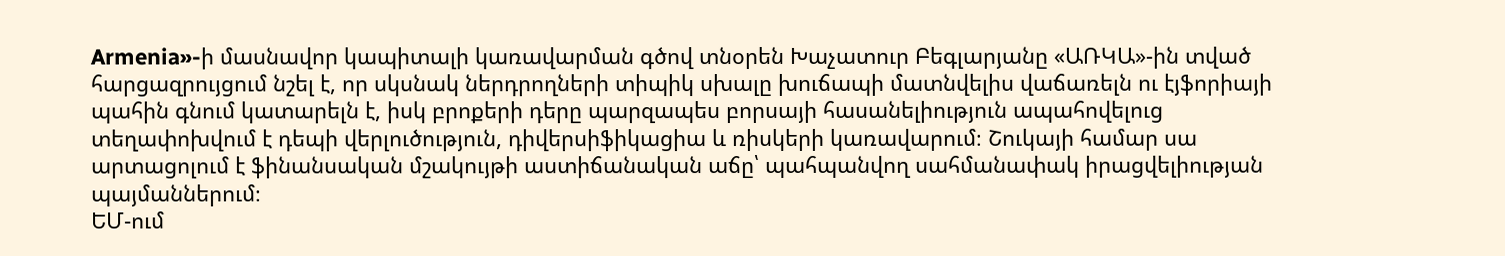Armenia»-ի մասնավոր կապիտալի կառավարման գծով տնօրեն Խաչատուր Բեգլարյանը «ԱՌԿԱ»-ին տված հարցազրույցում նշել է, որ սկսնակ ներդրողների տիպիկ սխալը խուճապի մատնվելիս վաճառելն ու էյֆորիայի պահին գնում կատարելն է, իսկ բրոքերի դերը պարզապես բորսայի հասանելիություն ապահովելուց տեղափոխվում է դեպի վերլուծություն, դիվերսիֆիկացիա և ռիսկերի կառավարում։ Շուկայի համար սա արտացոլում է ֆինանսական մշակույթի աստիճանական աճը՝ պահպանվող սահմանափակ իրացվելիության պայմաններում։
ԵՄ-ում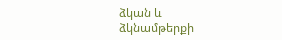ձկան և ձկնամթերքի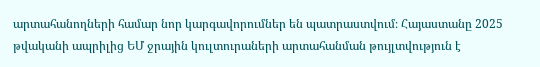արտահանողների համար նոր կարգավորումներ են պատրաստվում։ Հայաստանը 2025 թվականի ապրիլից ԵՄ ջրային կուլտուրաների արտահանման թույլտվություն է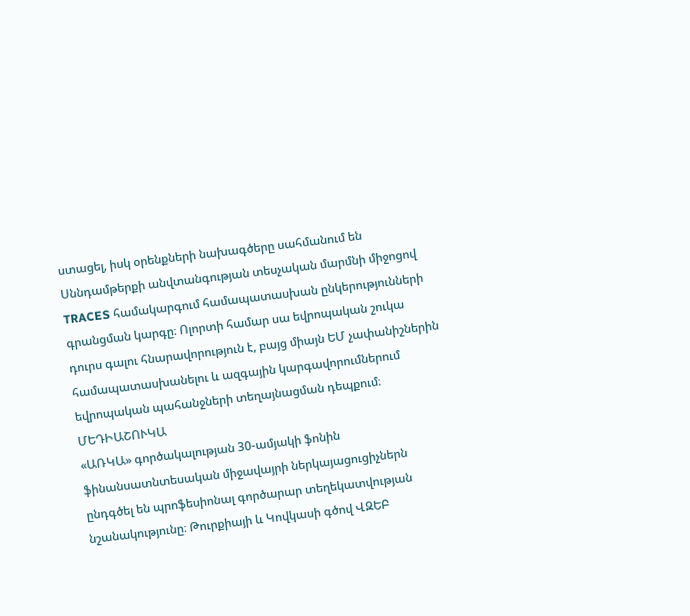ստացել, իսկ օրենքների նախագծերը սահմանում են Սննդամթերքի անվտանգության տեսչական մարմնի միջոցով TRACES համակարգում համապատասխան ընկերությունների գրանցման կարգը։ Ոլորտի համար սա եվրոպական շուկա դուրս գալու հնարավորություն է, բայց միայն ԵՄ չափանիշներին համապատասխանելու և ազգային կարգավորումներում եվրոպական պահանջների տեղայնացման դեպքում։
ՄԵԴԻԱՇՈՒԿԱ
«ԱՌԿԱ» գործակալության 30-ամյակի ֆոնին ֆինանսատնտեսական միջավայրի ներկայացուցիչներն ընդգծել են պրոֆեսիոնալ գործարար տեղեկատվության նշանակությունը։ Թուրքիայի և Կովկասի գծով ՎԶԵԲ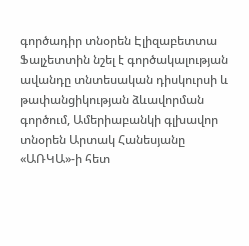գործադիր տնօրեն Էլիզաբետտա Ֆալչետտին նշել է գործակալության ավանդը տնտեսական դիսկուրսի և թափանցիկության ձևավորման գործում, Ամերիաբանկի գլխավոր տնօրեն Արտակ Հանեսյանը «ԱՌԿԱ»-ի հետ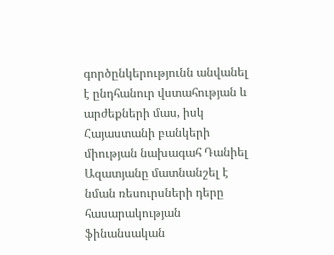գործընկերությունն անվանել է ընդհանուր վստահության և արժեքների մաս, իսկ Հայաստանի բանկերի միության նախագահ Դանիել Ազատյանը մատնանշել է նման ռեսուրսների դերը հասարակության ֆինանսական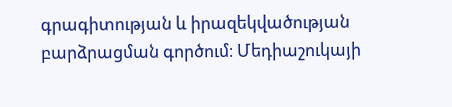գրագիտության և իրազեկվածության բարձրացման գործում։ Մեդիաշուկայի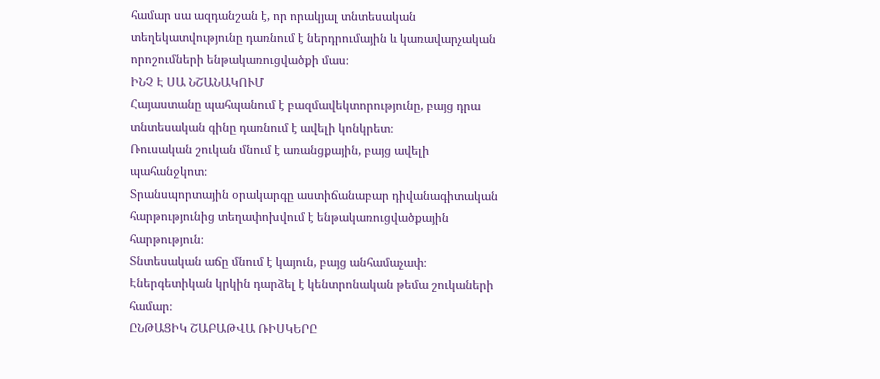համար սա ազդանշան է, որ որակյալ տնտեսական տեղեկատվությունը դառնում է ներդրումային և կառավարչական որոշումների ենթակառուցվածքի մաս։
ԻՆՉ Է ՍԱ ՆՇԱՆԱԿՈՒՄ
Հայաստանը պահպանում է բազմավեկտորությունը, բայց դրա տնտեսական գինը դառնում է ավելի կոնկրետ։
Ռուսական շուկան մնում է առանցքային, բայց ավելի պահանջկոտ։
Տրանսպորտային օրակարգը աստիճանաբար դիվանագիտական հարթությունից տեղափոխվում է ենթակառուցվածքային հարթություն։
Տնտեսական աճը մնում է կայուն, բայց անհամաչափ։
Էներգետիկան կրկին դարձել է կենտրոնական թեմա շուկաների համար։
ԸՆԹԱՑԻԿ ՇԱԲԱԹՎԱ ՌԻՍԿԵՐԸ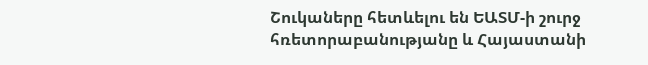Շուկաները հետևելու են ԵԱՏՄ-ի շուրջ հռետորաբանությանը և Հայաստանի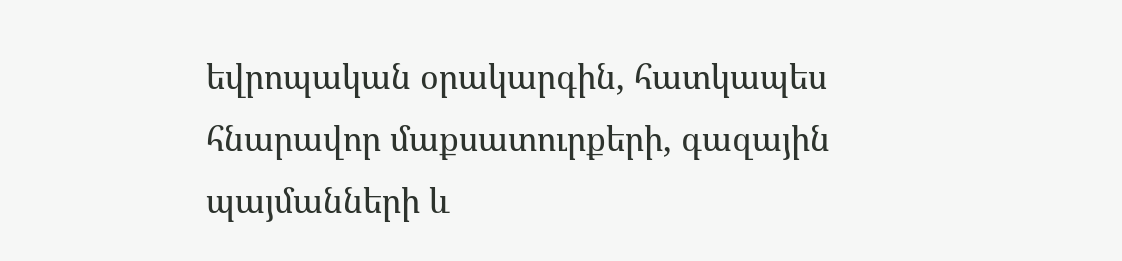եվրոպական օրակարգին, հատկապես հնարավոր մաքսատուրքերի, գազային պայմանների և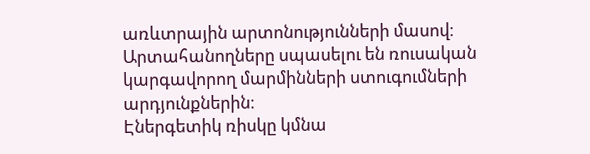առևտրային արտոնությունների մասով։
Արտահանողները սպասելու են ռուսական կարգավորող մարմինների ստուգումների արդյունքներին։
Էներգետիկ ռիսկը կմնա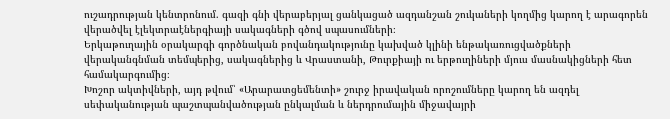ուշադրության կենտրոնում. գազի գնի վերաբերյալ ցանկացած ազդանշան շուկաների կողմից կարող է արագորեն վերածվել էլեկտրաէներգիայի սակագների գծով սպասումների։
Երկաթուղային օրակարգի գործնական բովանդակությունը կախված կլինի ենթակառուցվածքների վերականգնման տեմպերից, սակագներից և Վրաստանի, Թուրքիայի ու երթուղիների մյուս մասնակիցների հետ համակարգումից։
Խոշոր ակտիվների, այդ թվում՝ «Արարատցեմենտի» շուրջ իրավական որոշումները կարող են ազդել սեփականության պաշտպանվածության ընկալման և ներդրումային միջավայրի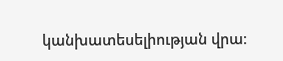կանխատեսելիության վրա։